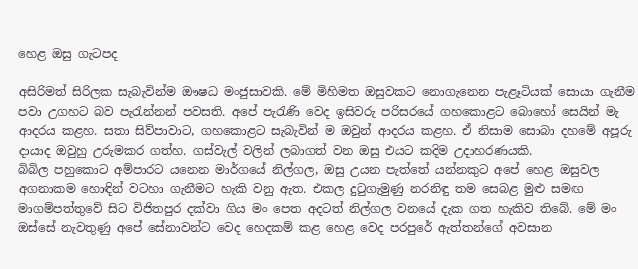හෙළ ඔසු ගැටපද

අසිරිමත් සිරිලක සැබැවින්ම ඖෂධ මංජුසාවකි. මේ මිහිමත ඔසුවකට නොගැනෙන පැළෑටියක්‌ සොයා ගැනීම පවා උගහට බව පැරැන්නන් පවසති. අපේ පැරැණි වෙද ඉසිවරු පරිසරයේ ගහකොළට බොහෝ සෙයින් මැ ආදරය කළහ. සතා සිව්පාවාට, ගහකොළට සැබැවින් ම ඔවුන් ආදරය කළහ. ඒ නිසාම සොබා දහමේ අපූරු දායාද ඔවුහු උරුමකර ගත්හ. ගස්‌වැල් වලින් ලබාගත් වන ඔසු එයට කදිම උදාහරණයකි.
බිබිල පහුකොට අම්පාරට යනෙන මාර්ගයේ නිල්ගල, ඔසු උයන පැත්තේ යන්නකුට අපේ හෙළ ඔසුවල අගනාකම හොඳින් වටහා ගැනීමට හැකි වනු ඇත. එකල දුටුගැමුණු නරනිඳු තම සෙබළ මුළු සමඟ මාගම්පත්තුවේ සිට විජිතපුර දක්‌වා ගිය මං පෙත අදටත් නිල්ගල වනයේ දැක ගත හැකිව තිබේ. මේ මං ඔස්‌සේ නැවතුණු අපේ සේනාවන්ට වෙද හෙදකම් කළ හෙළ වෙද පරපුරේ ඇත්තන්ගේ අවසාන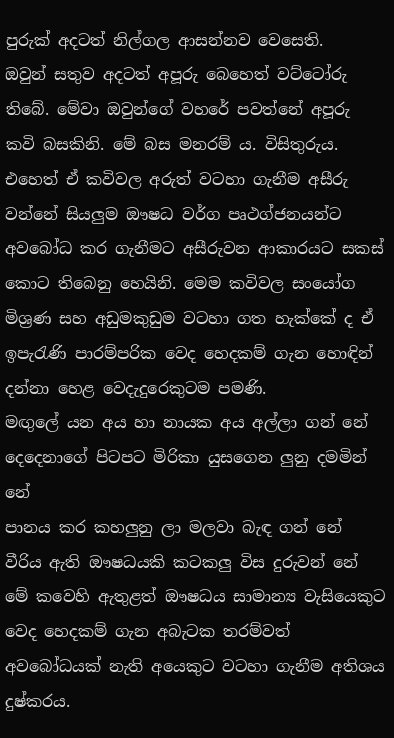පුරුක්‌ අදටත් නිල්ගල ආසන්නව වෙසෙති.
ඔවුන් සතුව අදටත් අපූරු බෙහෙත් වට්‌ටෝරු තිබේ. මේවා ඔවුන්ගේ වහරේ පවත්නේ අපූරු කවි බසකිනි. මේ බස මනරම් ය. විසිතුරුය. එහෙත් ඒ කවිවල අරුත් වටහා ගැනීම අසීරු වන්නේ සියලුම ඖෂධ වර්ග පෘථග්ජනයන්ට අවබෝධ කර ගැනීමට අසීරුවන ආකාරයට සකස්‌ කොට තිබෙනු හෙයිනි. මෙම කවිවල සංයෝග මිශ්‍රණ සහ අඩුමකුඩුම වටහා ගත හැක්‌කේ ද ඒ ඉපැරැණි පාරම්පරික වෙද හෙදකම් ගැන හොඳින් දන්නා හෙළ වෙදැදුරෙකුටම පමණි.
මඟුලේ යන අය හා නායක අය අල්ලා ගන් නේ
දෙදෙනාගේ පිටපට මිරිකා යුසගෙන ලුනු දමමින් නේ
පානය කර කහලුනු ලා මලවා බැඳ ගන් නේ
වීරිය ඇති ඖෂධයකි කටකලු විස දුරුවන් නේ
මේ කවෙහි ඇතුළත් ඖෂධය සාමාන්‍ය වැසියෙකුට වෙද හෙදකම් ගැන අබැටක තරම්වත් අවබෝධයක්‌ නැති අයෙකුට වටහා ගැනීම අතිශය දුෂ්කරය.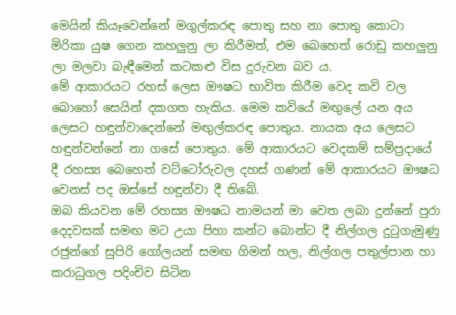මෙයින් කියෑවෙන්නේ මගුල්කරඳ පොතු සහ නා පොතු කොටා මිරිකා යුෂ ගෙන කහලුනු ලා කිරීමත්, එම බෙහෙත් රොඩු කහලුනු ලා මලවා බැඳීමෙන් කටකළු විස දුරුවන බව ය.
මේ ආකාරයට රහස්‌ ලෙස ඖෂධ භාවිත කිරීම වෙද කවි වල බොහෝ සෙයින් දකගත හැකිය. මෙම කවියේ මඟුලේ යන අය ලෙසට හඳුන්වාදෙන්නේ මඟුල්කරඳ පොතුය. නායක අය ලෙසට හඳුන්වන්නේ නා ගසේ පොතුය. මේ ආකාරයට වෙදකම් සම්ප්‍රදායේ දී රහස්‍ය බෙහෙත් වට්‌ටෝරුවල දහස්‌ ගණන් මේ ආකාරයට ඖෂධ වෙනස්‌ පද ඔස්‌සේ හඳුන්වා දී තිබේ.
ඔබ කියවන මේ රහස්‍ය ඖෂධ නාමයන් මා වෙත ලබා දුන්නේ පුරා දෙදවසක්‌ සමඟ මට උයා පිහා කන්ට බොන්ට දී නිල්ගල දුටුගැමුණු රජුන්ගේ සුපිරි ගෝලයන් සමඟ ගිමන් හල, නිල්ගල පතුල්පාන හා කරාධුගල පදිංචිව සිටින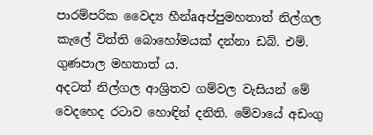පාරම්පරික වෛද්‍ය හීන්aඅප්පුමහතාත් නිල්ගල කැලේ විත්ති බොහෝමයක්‌ දන්නා ඩබ්. එම්. ගුණපාල මහතාත් ය.
අදටත් නිල්ගල ආශ්‍රිතව ගම්වල වැසියන් මේ වෙදහෙද රටාව හොඳින් දනිති. මේවායේ අඩංගු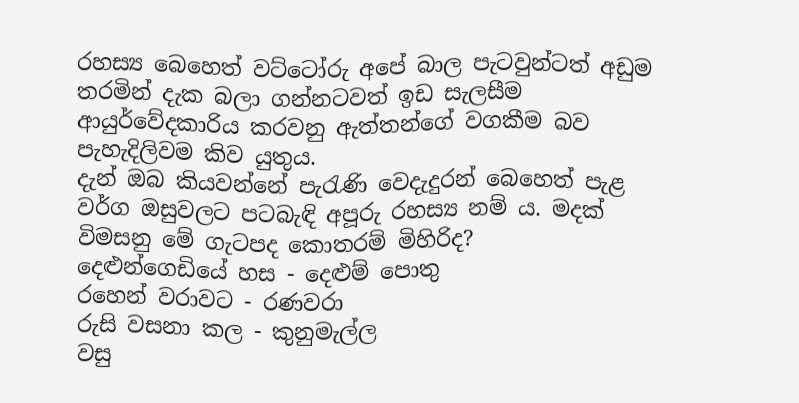රහස්‍ය බෙහෙත් වට්‌ටෝරු අපේ බාල පැටවුන්ටත් අඩුම තරමින් දැක බලා ගන්නටවත් ඉඩ සැලසීම ආයුර්වේදකාරිය කරවනු ඇත්තන්ගේ වගකීම බව පැහැදිලිවම කිව යුතුය.
දැන් ඔබ කියවන්නේ පැරැණි වෙදැදුරන් බෙහෙත් පැළ වර්ග ඔසුවලට පටබැඳි අපූරු රහස්‍ය නම් ය. මදක්‌ විමසනු මේ ගැටපද කොතරම් මිහිරිද?
දෙළුන්ගෙඩියේ හස - දෙළුම් පොතු
රහෙන් වරාවට - රණවරා
රුසි වසනා කල - කුනුමැල්ල
වසු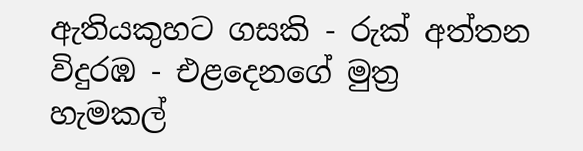ඇතියකුහට ගසකි - රුක්‌ අත්තන
විදුරඹ - එළදෙනගේ මුත්‍ර
හැමකල්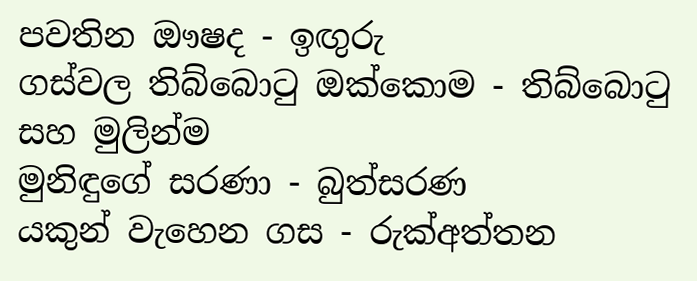පවතින ඖෂද - ඉඟුරු
ගස්‌වල තිබ්බොටු ඔක්‌කොම - තිබ්බොටු සහ මුලින්ම
මුනිඳුගේ සරණා - බුත්සරණ
යකුන් වැහෙන ගස - රුක්‌අත්තන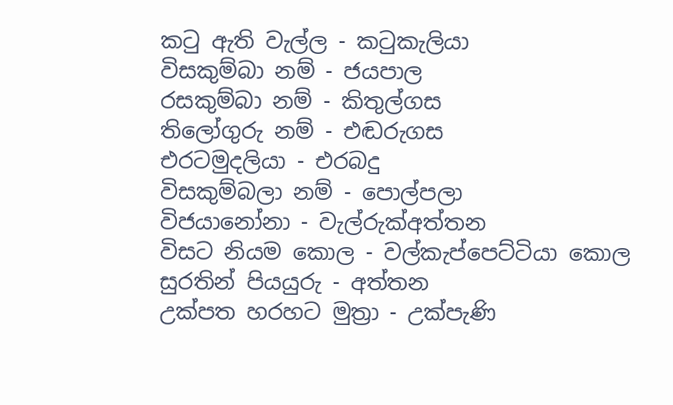කටු ඇති වැල්ල - කටුකැලියා
විසකුම්බා නම් - ජයපාල
රසකුම්බා නම් - කිතුල්ගස
තිලෝගුරු නම් - එඬරුගස
එරටමුදලියා - එරබදු
විසකුම්බලා නම් - පොල්පලා
විජයානෝනා - වැල්රුක්‌අත්තන
විසට නියම කොල - වල්කැප්පෙට්‌ටියා කොල
සුරතින් පියයුරු - අත්තන
උක්‌පත හරහට මුත්‍රා - උක්‌පැණි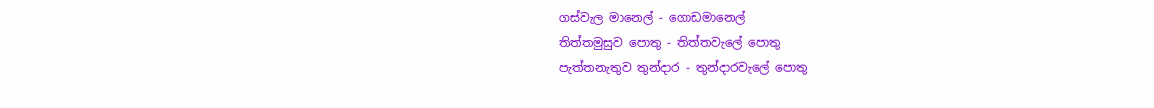ගස්‌වැල මානෙල් - ගොඩමානෙල්
තිත්තමුසුව පොතු - තිත්තවැලේ පොතු
පැත්තනැතුව තුන්දාර - තුන්දාරවැලේ පොතු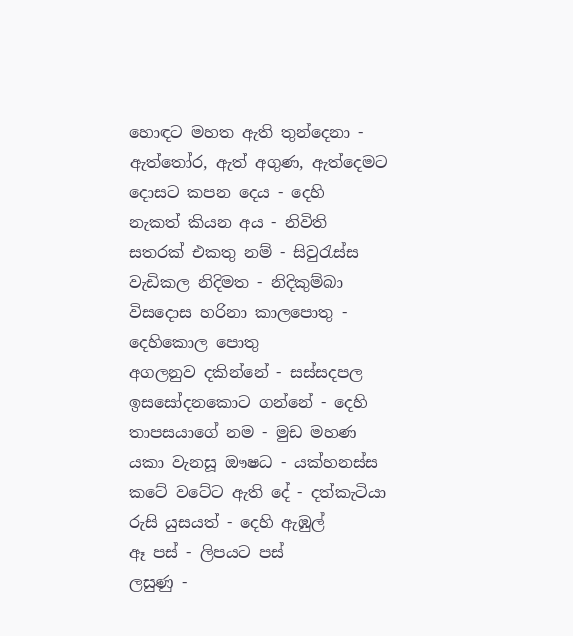හොඳට මහත ඇති තුන්දෙනා - ඇත්තෝර, ඇත් අගුණ, ඇත්දෙමට
දොසට කපන දෙය - දෙහි
නැකත් කියන අය - නිවිති
සතරක්‌ එකතු නම් - සිවුරැස්‌ස
වැඩිකල නිදිමත - නිදිකුම්බා
විසදොස හරිනා කාලපොතු - දෙහිකොල පොතු
අගලනුව දකින්නේ - සස්‌සදපල
ඉසසෝදනකොට ගන්නේ - දෙහි
තාපසයාගේ නම - මුඩ මහණ
යකා වැනසූ ඖෂධ - යක්‌හනස්‌ස
කටේ වටේට ඇති දේ - දත්කැටියා
රුසි යුසයත් - දෙහි ඇඹුල්
ඈ පස්‌ - ලිපයට පස්‌
ලසුණු -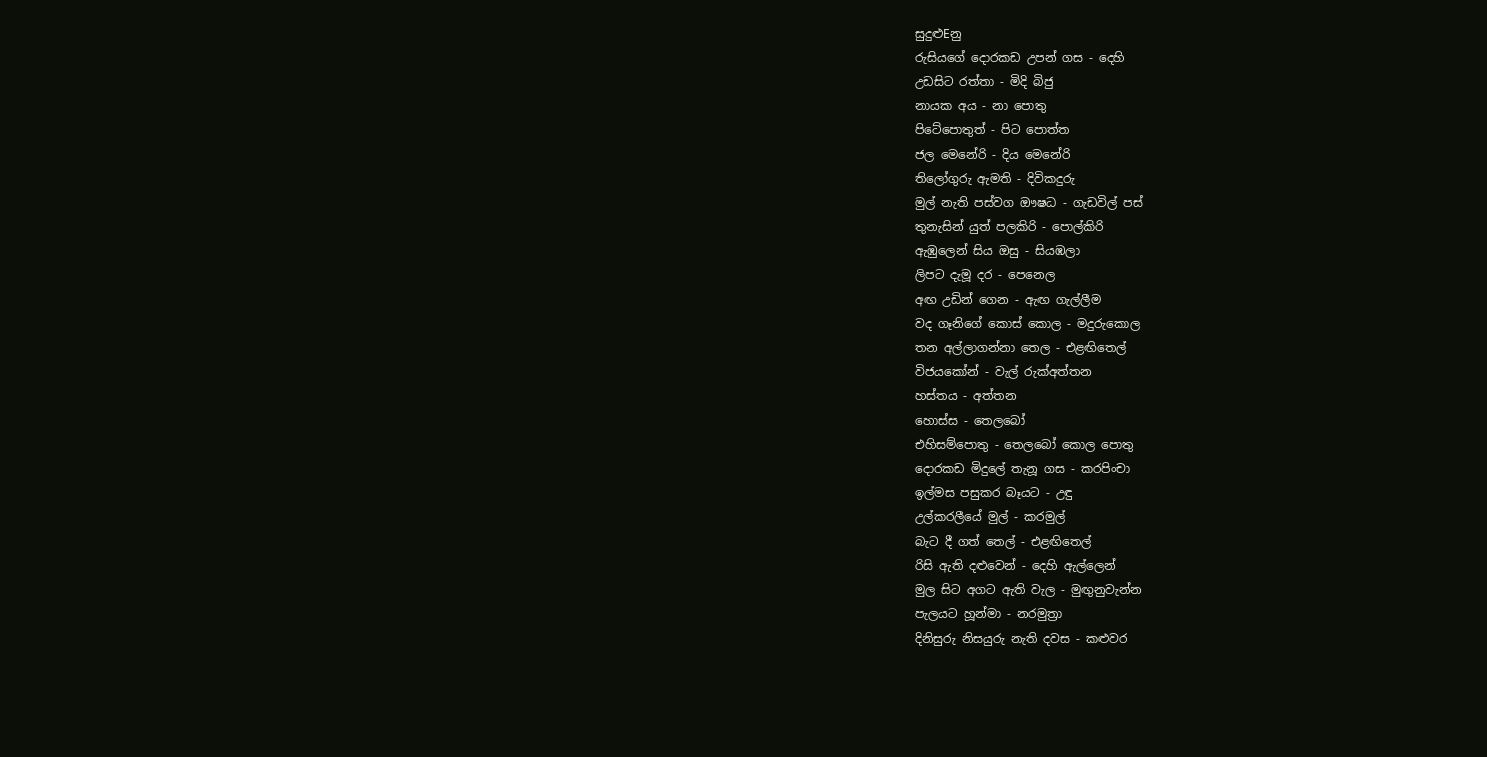සුදුළුEනු
රුසියගේ දොරකඩ උපන් ගස - දෙහි
උඩසිට රත්තා - මිදි බිජු
නායක අය - නා පොතු
පිටේපොතුත් - පිට පොත්ත
ජල මෙනේරි - දිය මෙනේරි
තිලෝගුරු ඇමති - දිවිකදුරු
මුල් නැති පස්‌වග ඖෂධ - ගැඩවිල් පස්‌
තුනැසින් යුත් පලකිරි - පොල්කිරි
ඇඹුලෙන් සිය ඔසු - සියඹලා
ලිපට දැමූ දර - පෙනෙල
අඟ උඩින් ගෙන - ඇඟ ගැල්ලීම
වද ගෑනිගේ කොස්‌ කොල - මදුරුකොල
තන අල්ලාගන්නා තෙල - එළඟිතෙල්
විජයකෝන් - වැල් රුක්‌අත්තන
හස්‌තය - අත්තන
හොස්‌ස - තෙලබෝ
එහිසම්පොතු - තෙලබෝ කොල පොතු
දොරකඩ මිදුලේ තැනූ ගස - කරපිංචා
ඉල්මස පසුකර බෑයට - උඳු
උල්කරලීයේ මුල් - කරමුල්
බැට දී ගත් තෙල් - එළඟිතෙල්
රිසි ඇති දළුවෙන් - දෙහි ඇල්ලෙන්
මුල සිට අගට ඇති වැල - මුඟුනුවැන්න
පැලයට හූන්මා - නරමුත්‍රා
දිනිසුරු නිසයුරු නැති දවස - කළුවර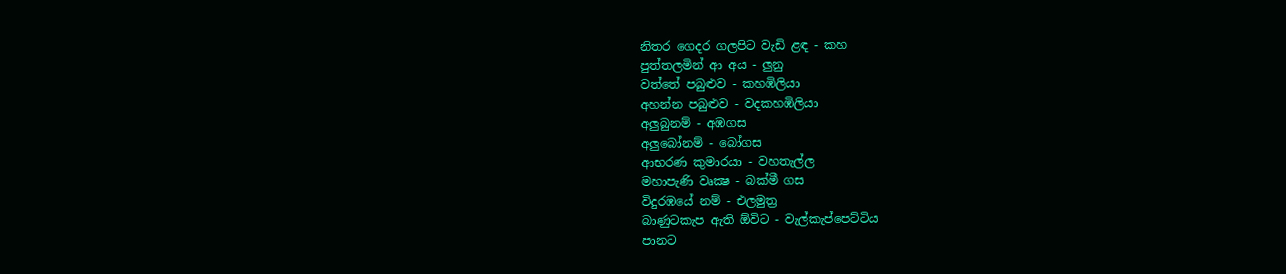නිතර ගෙදර ගලපිට වැඩි ළඳ - කහ
පුත්තලමින් ආ අය - ලුනු
වත්තේ පබුළුව - කහඹිලියා
අහන්න පබුළුව - වදකහඹිලියා
අලුබුනම් - අඹගස
අලුබෝනම් - බෝගස
ආභරණ කුමාරයා - වහතැල්ල
මහාපැණි වෘක්‍ෂ - බක්‌මී ගස
විදුරඹයේ නම් - එලමුත්‍ර
බාණුටකැප ඇති ඕවිට - වැල්කැප්පෙට්‌ටිය
පානට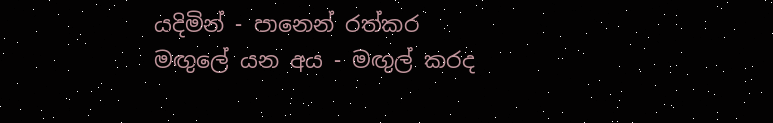යදිමින් - පානෙන් රත්කර
මඟුලේ යන අය - මඟුල් කරද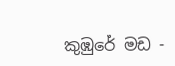කුඹුරේ මඩ -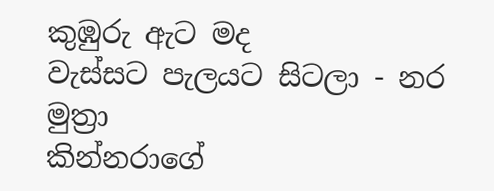කුඹුරු ඇට මද
වැස්‌සට පැලයට සිටලා - නර මුත්‍රා
කින්නරාගේ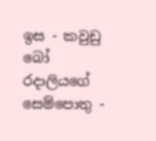ඉස - කවුඩු බෝ
රදාලියගේ සෙම්පොතු -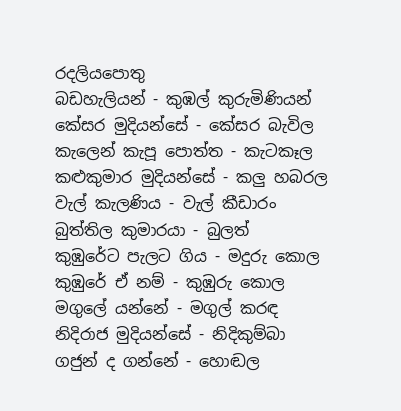රදලියපොතු
බඩහැලියන් - කුඹල් කුරුමිණියන්
කේසර මුදියන්සේ - කේසර බැවිල
කැලෙන් කැපූ පොත්ත - කැටකෑල
කළුකුමාර මුදියන්සේ - කලු හබරල
වැල් කැලණිය - වැල් කීඩාරං
බුත්තිල කුමාරයා - බුලත්
කුඹුරේට පැලට ගිය - මදුරු කොල
කුඹුරේ ඒ නම් - කුඹුරු කොල
මගුලේ යන්නේ - මගුල් කරඳ
නිදිරාජ මුදියන්සේ - නිදිකුම්බා
ගජුන් ද ගන්නේ - හොඬල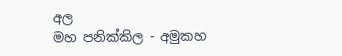අල
මහ පනික්‌කිල - අමුකහ